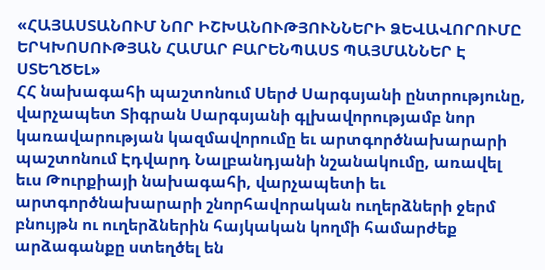«ՀԱՅԱՍՏԱՆՈՒՄ ՆՈՐ ԻՇԽԱՆՈՒԹՅՈՒՆՆԵՐԻ ՁԵՎԱՎՈՐՈՒՄԸ ԵՐԿԽՈՍՈՒԹՅԱՆ ՀԱՄԱՐ ԲԱՐԵՆՊԱՍՏ ՊԱՅՄԱՆՆԵՐ Է ՍՏԵՂԾԵԼ»
ՀՀ նախագահի պաշտոնում Սերժ Սարգսյանի ընտրությունը, վարչապետ Տիգրան Սարգսյանի գլխավորությամբ նոր կառավարության կազմավորումը եւ արտգործնախարարի պաշտոնում Էդվարդ Նալբանդյանի նշանակումը, առավել եւս Թուրքիայի նախագահի, վարչապետի եւ արտգործնախարարի շնորհավորական ուղերձների ջերմ բնույթն ու ուղերձներին հայկական կողմի համարժեք արձագանքը ստեղծել են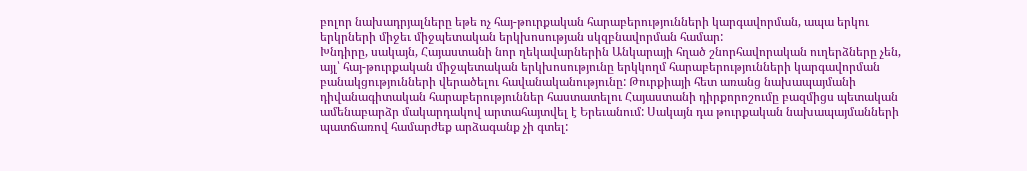բոլոր նախադրյալները եթե ոչ հայ-թուրքական հարաբերությունների կարգավորման, ապա երկու երկրների միջեւ միջպետական երկխոսության սկզբնավորման համար:
Խնդիրը, սակայն, Հայաստանի նոր ղեկավարներին Անկարայի հղած շնորհավորական ուղերձները չեն, այլ՝ հայ-թուրքական միջպետական երկխոսությունը երկկողմ հարաբերությունների կարգավորման բանակցությունների վերածելու հավանականությունը: Թուրքիայի հետ առանց նախապայմանի դիվանագիտական հարաբերություններ հաստատելու Հայաստանի դիրքորոշումը բազմիցս պետական ամենաբարձր մակարդակով արտահայտվել է Երեւանում: Սակայն դա թուրքական նախապայմանների պատճառով համարժեք արձագանք չի գտել: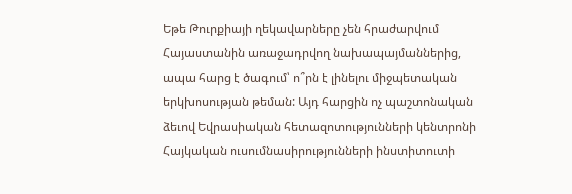Եթե Թուրքիայի ղեկավարները չեն հրաժարվում Հայաստանին առաջադրվող նախապայմաններից, ապա հարց է ծագում՝ ո՞րն է լինելու միջպետական երկխոսության թեման: Այդ հարցին ոչ պաշտոնական ձեւով Եվրասիական հետազոտությունների կենտրոնի Հայկական ուսումնասիրությունների ինստիտուտի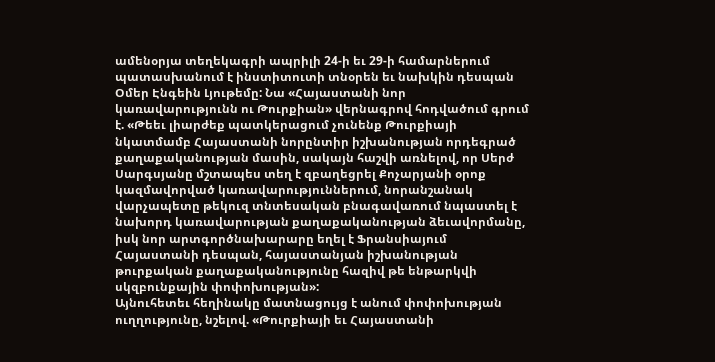ամենօրյա տեղեկագրի ապրիլի 24-ի եւ 29-ի համարներում պատասխանում է ինստիտուտի տնօրեն եւ նախկին դեսպան Օմեր Էնգեին Լյութեմը: Նա «Հայաստանի նոր կառավարությունն ու Թուրքիան» վերնագրով հոդվածում գրում է. «Թեեւ լիարժեք պատկերացում չունենք Թուրքիայի նկատմամբ Հայաստանի նորընտիր իշխանության որդեգրած քաղաքականության մասին, սակայն հաշվի առնելով, որ Սերժ Սարգսյանը մշտապես տեղ է զբաղեցրել Քոչարյանի օրոք կազմավորված կառավարություններում, նորանշանակ վարչապետը թեկուզ տնտեսական բնագավառում նպաստել է նախորդ կառավարության քաղաքականության ձեւավորմանը, իսկ նոր արտգործնախարարը եղել է Ֆրանսիայում Հայաստանի դեսպան, հայաստանյան իշխանության թուրքական քաղաքականությունը հազիվ թե ենթարկվի սկզբունքային փոփոխության»:
Այնուհետեւ հեղինակը մատնացույց է անում փոփոխության ուղղությունը, նշելով. «Թուրքիայի եւ Հայաստանի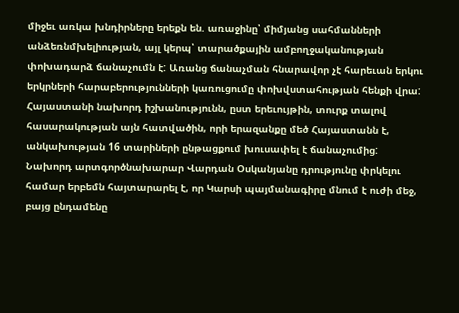միջեւ առկա խնդիրները երեքն են. առաջինը՝ միմյանց սահմանների անձեռնմխելիության, այլ կերպ՝ տարածքային ամբողջականության փոխադարձ ճանաչումն է: Առանց ճանաչման հնարավոր չէ հարեւան երկու երկրների հարաբերությունների կառուցումը փոխվստահության հենքի վրա: Հայաստանի նախորդ իշխանությունն, ըստ երեւույթին, տուրք տալով հասարակության այն հատվածին, որի երազանքը մեծ Հայաստանն է, անկախության 16 տարիների ընթացքում խուսափել է ճանաչումից: Նախորդ արտգործնախարար Վարդան Օսկանյանը դրությունը փրկելու համար երբեմն հայտարարել է, որ Կարսի պայմանագիրը մնում է ուժի մեջ, բայց ընդամենը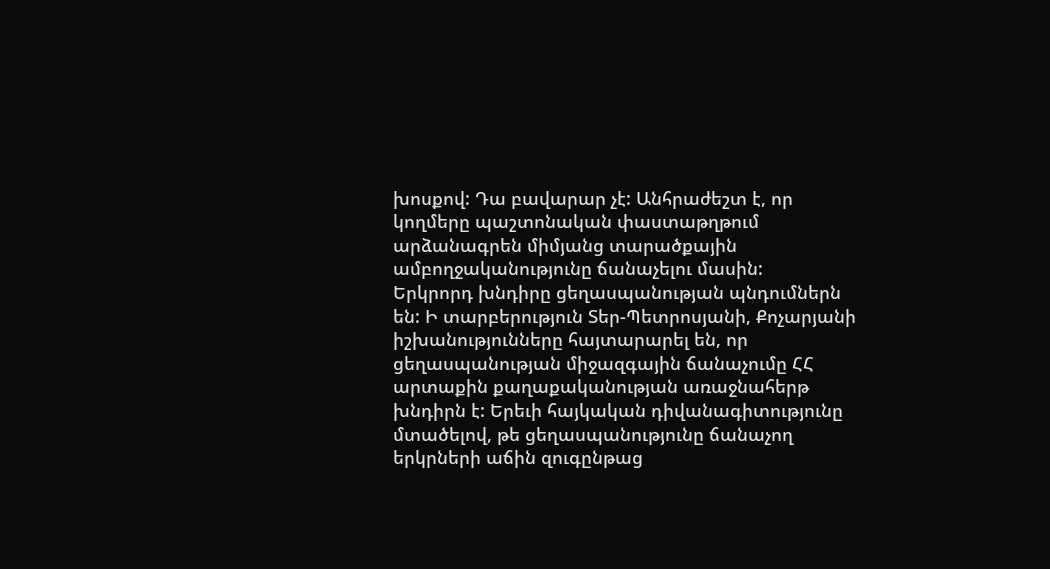խոսքով: Դա բավարար չէ: Անհրաժեշտ է, որ կողմերը պաշտոնական փաստաթղթում արձանագրեն միմյանց տարածքային ամբողջականությունը ճանաչելու մասին:
Երկրորդ խնդիրը ցեղասպանության պնդումներն են: Ի տարբերություն Տեր-Պետրոսյանի, Քոչարյանի իշխանությունները հայտարարել են, որ ցեղասպանության միջազգային ճանաչումը ՀՀ արտաքին քաղաքականության առաջնահերթ խնդիրն է: Երեւի հայկական դիվանագիտությունը մտածելով, թե ցեղասպանությունը ճանաչող երկրների աճին զուգընթաց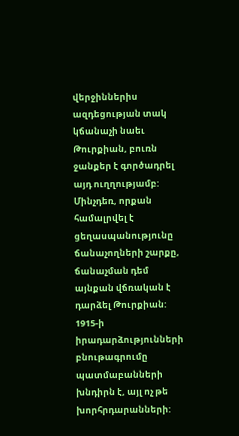վերջիններիս ազդեցության տակ կճանաչի նաեւ Թուրքիան, բուռն ջանքեր է գործադրել այդ ուղղությամբ: Մինչդեռ, որքան համալրվել է ցեղասպանությունը ճանաչողների շարքը, ճանաչման դեմ այնքան վճռական է դարձել Թուրքիան: 1915-ի իրադարձությունների բնութագրումը պատմաբանների խնդիրն է, այլ ոչ թե խորհրդարանների: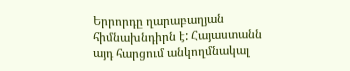Երրորդը ղարաբաղյան հիմնախնդիրն է: Հայաստանն այդ հարցում անկողմնակալ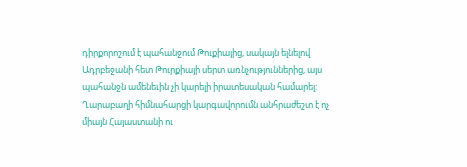դիրքորոշում է պահանջում Թուքիայից, սակայն ելնելով Ադրբեջանի հետ Թուրքիայի սերտ առնչություններից, այս պահանջն ամենեւին չի կարելի իրատեսական համարել: Ղարաբաղի հիմնահարցի կարգավորումն անհրաժեշտ է ոչ միայն Հայաստանի ու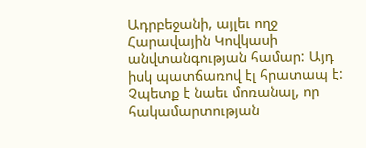Ադրբեջանի, այլեւ ողջ Հարավային Կովկասի անվտանգության համար: Այդ իսկ պատճառով էլ հրատապ է: Չպետք է նաեւ մոռանալ, որ հակամարտության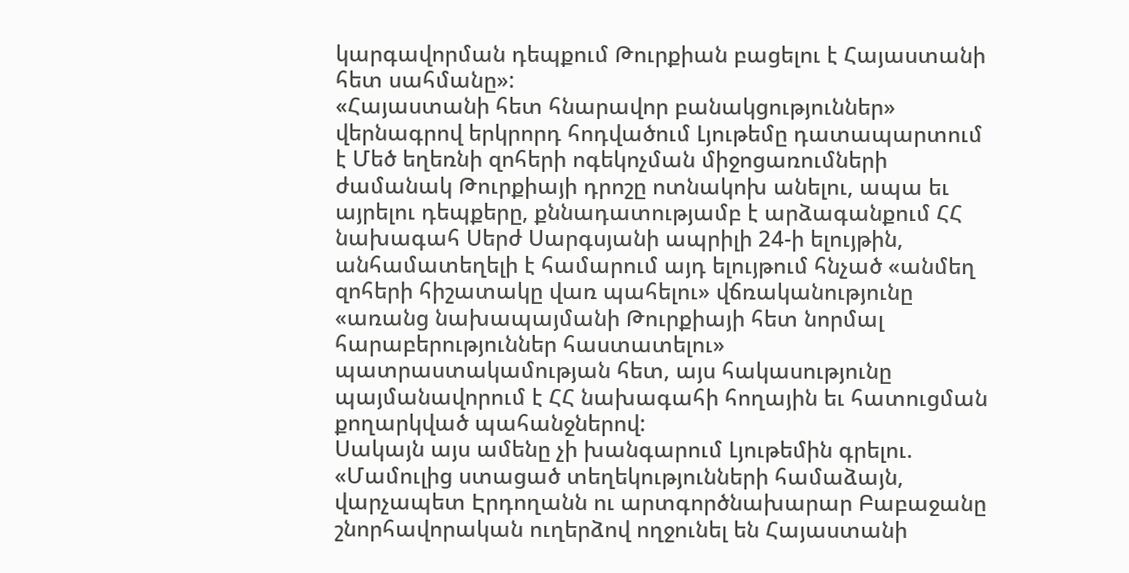կարգավորման դեպքում Թուրքիան բացելու է Հայաստանի հետ սահմանը»:
«Հայաստանի հետ հնարավոր բանակցություններ» վերնագրով երկրորդ հոդվածում Լյութեմը դատապարտում է Մեծ եղեռնի զոհերի ոգեկոչման միջոցառումների ժամանակ Թուրքիայի դրոշը ոտնակոխ անելու, ապա եւ այրելու դեպքերը, քննադատությամբ է արձագանքում ՀՀ նախագահ Սերժ Սարգսյանի ապրիլի 24-ի ելույթին, անհամատեղելի է համարում այդ ելույթում հնչած «անմեղ զոհերի հիշատակը վառ պահելու» վճռականությունը «առանց նախապայմանի Թուրքիայի հետ նորմալ հարաբերություններ հաստատելու» պատրաստակամության հետ, այս հակասությունը պայմանավորում է ՀՀ նախագահի հողային եւ հատուցման քողարկված պահանջներով:
Սակայն այս ամենը չի խանգարում Լյութեմին գրելու. «Մամուլից ստացած տեղեկությունների համաձայն, վարչապետ Էրդողանն ու արտգործնախարար Բաբաջանը շնորհավորական ուղերձով ողջունել են Հայաստանի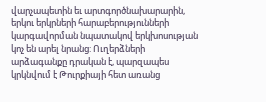վարչապետին եւ արտգործնախարարին, երկու երկրների հարաբերությունների կարգավորման նպատակով երկխոսության կոչ են արել նրանց: Ուղերձների արձագանքը դրական է, պարզապես կրկնվում է Թուրքիայի հետ առանց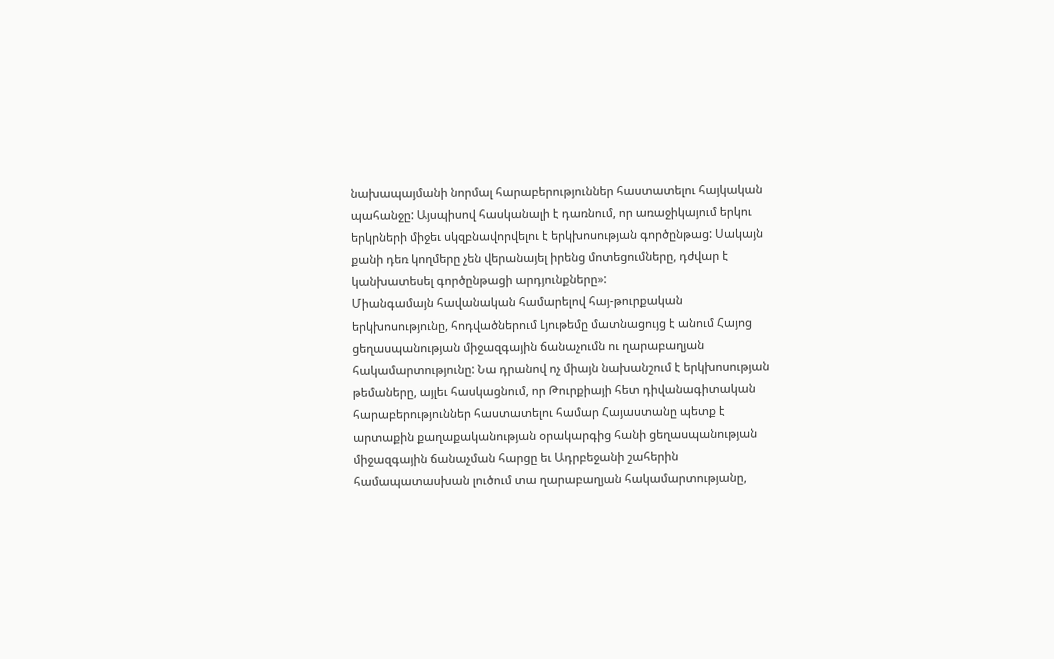նախապայմանի նորմալ հարաբերություններ հաստատելու հայկական պահանջը: Այսպիսով հասկանալի է դառնում, որ առաջիկայում երկու երկրների միջեւ սկզբնավորվելու է երկխոսության գործընթաց: Սակայն քանի դեռ կողմերը չեն վերանայել իրենց մոտեցումները, դժվար է կանխատեսել գործընթացի արդյունքները»:
Միանգամայն հավանական համարելով հայ-թուրքական երկխոսությունը, հոդվածներում Լյութեմը մատնացույց է անում Հայոց ցեղասպանության միջազգային ճանաչումն ու ղարաբաղյան հակամարտությունը: Նա դրանով ոչ միայն նախանշում է երկխոսության թեմաները, այլեւ հասկացնում, որ Թուրքիայի հետ դիվանագիտական հարաբերություններ հաստատելու համար Հայաստանը պետք է արտաքին քաղաքականության օրակարգից հանի ցեղասպանության միջազգային ճանաչման հարցը եւ Ադրբեջանի շահերին համապատասխան լուծում տա ղարաբաղյան հակամարտությանը,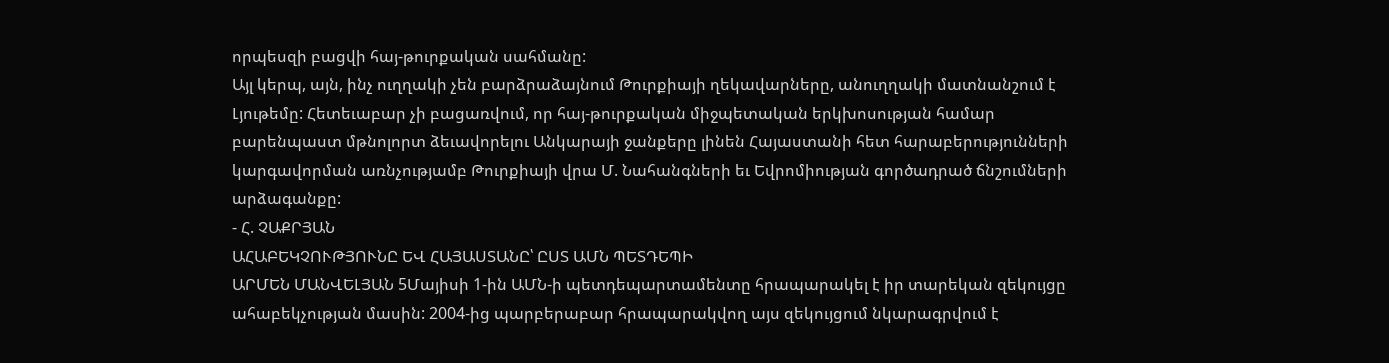որպեսզի բացվի հայ-թուրքական սահմանը:
Այլ կերպ, այն, ինչ ուղղակի չեն բարձրաձայնում Թուրքիայի ղեկավարները, անուղղակի մատնանշում է Լյութեմը: Հետեւաբար չի բացառվում, որ հայ-թուրքական միջպետական երկխոսության համար բարենպաստ մթնոլորտ ձեւավորելու Անկարայի ջանքերը լինեն Հայաստանի հետ հարաբերությունների կարգավորման առնչությամբ Թուրքիայի վրա Մ. Նահանգների եւ Եվրոմիության գործադրած ճնշումների արձագանքը:
- Հ. ՉԱՔՐՅԱՆ
ԱՀԱԲԵԿՉՈՒԹՅՈՒՆԸ ԵՎ ՀԱՅԱՍՏԱՆԸ՝ ԸՍՏ ԱՄՆ ՊԵՏԴԵՊԻ
ԱՐՄԵՆ ՄԱՆՎԵԼՅԱՆ 5Մայիսի 1-ին ԱՄՆ-ի պետդեպարտամենտը հրապարակել է իր տարեկան զեկույցը ահաբեկչության մասին: 2004-ից պարբերաբար հրապարակվող այս զեկույցում նկարագրվում է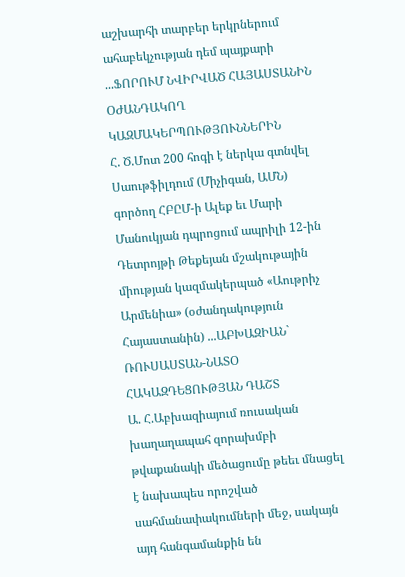աշխարհի տարբեր երկրներում ահաբեկչության դեմ պայքարի ...ՖՈՐՈՒՄ ՆՎԻՐՎԱԾ ՀԱՅԱՍՏԱՆԻՆ ՕԺԱՆԴԱԿՈՂ ԿԱԶՄԱԿԵՐՊՈՒԹՅՈՒՆՆԵՐԻՆ
Հ. Ծ.Մոտ 200 հոգի է ներկա գտնվել Սաութֆիլդում (Միչիգան, ԱՄՆ) գործող ՀԲԸՄ-ի Ալեք եւ Մարի Մանուկյան դպրոցում ապրիլի 12-ին Դետրոյթի Թեքեյան մշակութային միության կազմակերպած «Աութրիչ Արմենիա» (օժանդակություն Հայաստանին) ...ԱԲԽԱԶԻԱՆ` ՌՈՒՍԱՍՏԱՆ-ՆԱՏՕ ՀԱԿԱԶԴԵՑՈՒԹՅԱՆ ԴԱՇՏ
Ա. Հ.Աբխազիայում ռուսական խաղաղապահ զորախմբի թվաքանակի մեծացումը թեեւ մնացել է նախապես որոշված սահմանափակումների մեջ, սակայն այդ հանգամանքին են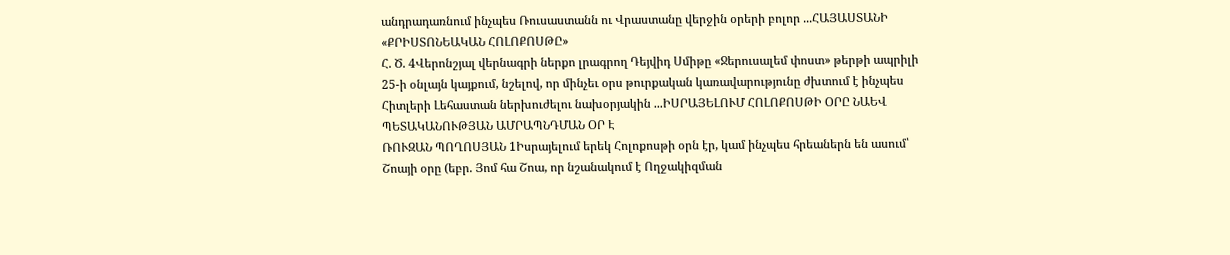անդրադառնում ինչպես Ռուսաստանն ու Վրաստանը վերջին օրերի բոլոր ...ՀԱՅԱՍՏԱՆԻ «ՔՐԻՍՏՈՆԵԱԿԱՆ ՀՈԼՈՔՈՍԹԸ»
Հ. Ծ. 4Վերոնշյալ վերնագրի ներքո լրագրող Դեյվիդ Սմիթը «Ջերուսալեմ փոստ» թերթի ապրիլի 25-ի օնլայն կայքում, նշելով, որ մինչեւ օրս թուրքական կառավարությունը ժխտում է ինչպես Հիտլերի Լեհաստան ներխուժելու նախօրյակին ...ԻՍՐԱՅԵԼՈՒՄ ՀՈԼՈՔՈՍԹԻ ՕՐԸ ՆԱԵՎ ՊԵՏԱԿԱՆՈՒԹՅԱՆ ԱՄՐԱՊՆԴՄԱՆ ՕՐ Է
ՌՈՒԶԱՆ ՊՈՂՈՍՅԱՆ 1Իսրայելում երեկ Հոլոքոսթի օրն էր, կամ ինչպես հրեաներն են ասում՝ Շոայի օրը (եբր. Յոմ հա Շոա, որ նշանակում է Ողջակիզման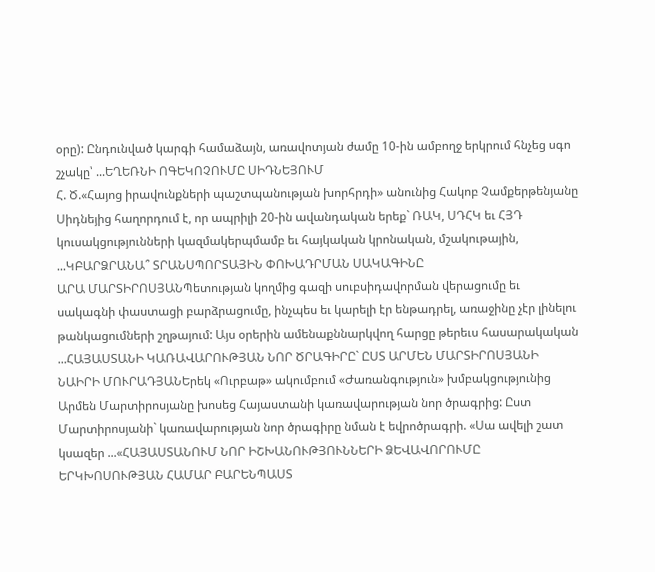օրը): Ընդունված կարգի համաձայն, առավոտյան ժամը 10-ին ամբողջ երկրում հնչեց սգո շչակը՝ ...ԵՂԵՌՆԻ ՈԳԵԿՈՉՈՒՄԸ ՍԻԴՆԵՅՈՒՄ
Հ. Ծ.«Հայոց իրավունքների պաշտպանության խորհրդի» անունից Հակոբ Չամքերթենյանը Սիդնեյից հաղորդում է, որ ապրիլի 20-ին ավանդական երեք` ՌԱԿ, ՍԴՀԿ եւ ՀՅԴ կուսակցությունների կազմակերպմամբ եւ հայկական կրոնական, մշակութային, ...ԿԲԱՐՁՐԱՆԱ՞ ՏՐԱՆՍՊՈՐՏԱՅԻՆ ՓՈԽԱԴՐՄԱՆ ՍԱԿԱԳԻՆԸ
ԱՐԱ ՄԱՐՏԻՐՈՍՅԱՆՊետության կողմից գազի սուբսիդավորման վերացումը եւ սակագնի փաստացի բարձրացումը, ինչպես եւ կարելի էր ենթադրել, առաջինը չէր լինելու թանկացումների շղթայում: Այս օրերին ամենաքննարկվող հարցը թերեւս հասարակական ...ՀԱՅԱՍՏԱՆԻ ԿԱՌԱՎԱՐՈՒԹՅԱՆ ՆՈՐ ԾՐԱԳԻՐԸ` ԸՍՏ ԱՐՄԵՆ ՄԱՐՏԻՐՈՍՅԱՆԻ
ՆԱԻՐԻ ՄՈՒՐԱԴՅԱՆԵրեկ «Ուրբաթ» ակումբում «Ժառանգություն» խմբակցությունից Արմեն Մարտիրոսյանը խոսեց Հայաստանի կառավարության նոր ծրագրից: Ըստ Մարտիրոսյանի` կառավարության նոր ծրագիրը նման է եվրոծրագրի. «Սա ավելի շատ կսազեր ...«ՀԱՅԱՍՏԱՆՈՒՄ ՆՈՐ ԻՇԽԱՆՈՒԹՅՈՒՆՆԵՐԻ ՁԵՎԱՎՈՐՈՒՄԸ ԵՐԿԽՈՍՈՒԹՅԱՆ ՀԱՄԱՐ ԲԱՐԵՆՊԱՍՏ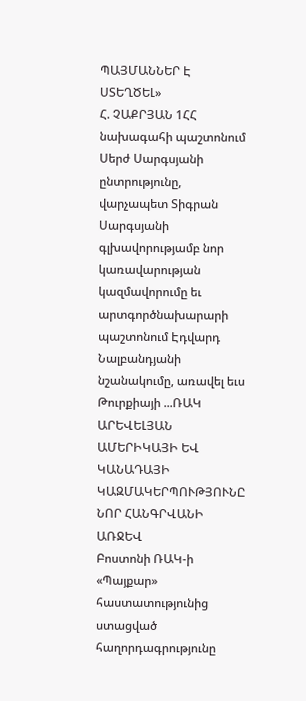ՊԱՅՄԱՆՆԵՐ Է ՍՏԵՂԾԵԼ»
Հ. ՉԱՔՐՅԱՆ 1ՀՀ նախագահի պաշտոնում Սերժ Սարգսյանի ընտրությունը, վարչապետ Տիգրան Սարգսյանի գլխավորությամբ նոր կառավարության կազմավորումը եւ արտգործնախարարի պաշտոնում Էդվարդ Նալբանդյանի նշանակումը, առավել եւս Թուրքիայի ...ՌԱԿ ԱՐԵՎԵԼՅԱՆ ԱՄԵՐԻԿԱՅԻ ԵՎ ԿԱՆԱԴԱՅԻ ԿԱԶՄԱԿԵՐՊՈՒԹՅՈՒՆԸ ՆՈՐ ՀԱՆԳՐՎԱՆԻ ԱՌՋԵՎ
Բոստոնի ՌԱԿ-ի «Պայքար» հաստատությունից ստացված հաղորդագրությունը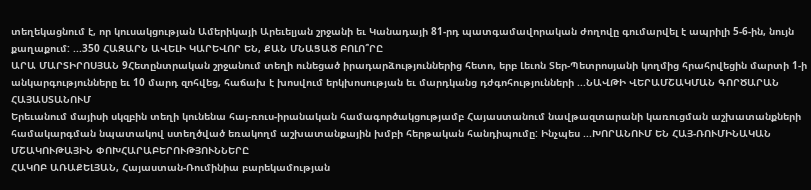տեղեկացնում է, որ կուսակցության Ամերիկայի Արեւելյան շրջանի եւ Կանադայի 81-րդ պատգամավորական ժողովը գումարվել է ապրիլի 5-6-ին, նույն քաղաքում: ...350 ՀԱԶԱՐՆ ԱՎԵԼԻ ԿԱՐԵՎՈՐ ԵՆ, ՔԱՆ ՄՆԱՑԱԾ ԲՈԼՈ՞ՐԸ
ԱՐԱ ՄԱՐՏԻՐՈՍՅԱՆ 9Հետընտրական շրջանում տեղի ունեցած իրադարձություններից հետո, երբ Լեւոն Տեր-Պետրոսյանի կողմից հրահրվեցին մարտի 1-ի անկարգությունները եւ 10 մարդ զոհվեց, հաճախ է խոսվում երկխոսության եւ մարդկանց դժգոհությունների ...ՆԱՎԹԻ ՎԵՐԱՄՇԱԿՄԱՆ ԳՈՐԾԱՐԱՆ ՀԱՅԱՍՏԱՆՈՒՄ
Երեւանում մայիսի սկզբին տեղի կունենա հայ-ռուս-իրանական համագործակցությամբ Հայաստանում նավթազտարանի կառուցման աշխատանքների համակարգման նպատակով ստեղծված եռակողմ աշխատանքային խմբի հերթական հանդիպումը: Ինչպես ...ԽՈՐԱՆՈՒՄ ԵՆ ՀԱՅ-ՌՈՒՄԻՆԱԿԱՆ ՄՇԱԿՈՒԹԱՅԻՆ ՓՈԽՀԱՐԱԲԵՐՈՒԹՅՈՒՆՆԵՐԸ
ՀԱԿՈԲ ԱՌԱՔԵԼՅԱՆ, Հայաստան-Ռումինիա բարեկամության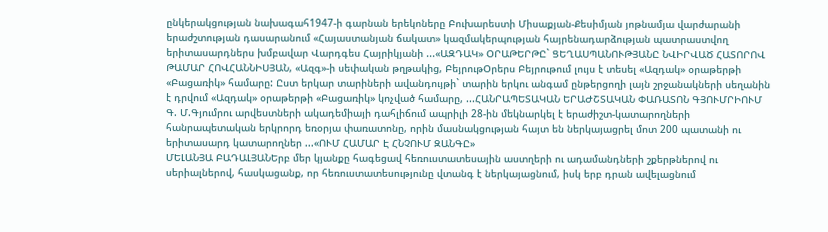ընկերակցության նախագահ1947-ի գարնան երեկոները Բուխարեստի Միսաքյան-Քեսիմյան յոթնամյա վարժարանի երաժշտության դասարանում «Հայաստանյան ճակատ» կազմակերպության հայրենադարձության պատրաստվող երիտասարդներս խմբավար Վարդգես Հայրիկյանի ...«ԱԶԴԱԿ» ՕՐԱԹԵՐԹԸ` ՑԵՂԱՍՊԱՆՈՒԹՅԱՆԸ ՆՎԻՐՎԱԾ ՀԱՏՈՐՈՎ
ԹԱՄԱՐ ՀՈՎՀԱՆՆԻՍՅԱՆ, «Ազգ»-ի սեփական թղթակից, ԲեյրութՕրերս Բեյրութում լույս է տեսել «Ազդակ» օրաթերթի «Բացառիկ» համարը: Ըստ երկար տարիների ավանդույթի` տարին երկու անգամ ընթերցողի լայն շրջանակների սեղանին է դրվում «Ազդակ» օրաթերթի «Բացառիկ» կոչված համարը, ...ՀԱՆՐԱՊԵՏԱԿԱՆ ԵՐԱԺՇՏԱԿԱՆ ՓԱՌԱՏՈՆ ԳՅՈՒՄՐԻՈՒՄ
Գ. Մ.Գյումրու արվեստների ակադեմիայի դահլիճում ապրիլի 28-ին մեկնարկել է երաժիշտ-կատարողների հանրապետական երկրորդ եռօրյա փառատոնը, որին մասնակցության հայտ են ներկայացրել մոտ 200 պատանի ու երիտասարդ կատարողներ ...«ՈՒՄ ՀԱՄԱՐ Է ՀՆՉՈՒՄ ԶԱՆԳԸ»
ՄԵԼԱՆՅԱ ԲԱԴԱԼՅԱՆԵրբ մեր կյանքը հագեցավ հեռուստատեսային աստղերի ու ադամանդների շքերթներով ու սերիալներով, հասկացանք, որ հեռուստատեսությունը վտանգ է ներկայացնում, իսկ երբ դրան ավելացնում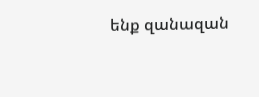ենք զանազան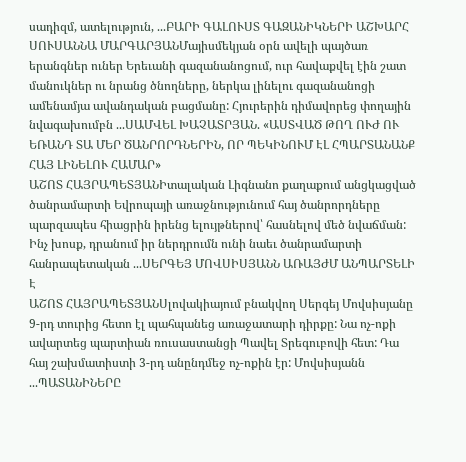սադիզմ, ատելություն, ...ԲԱՐԻ ԳԱԼՈՒՍՏ ԳԱԶԱՆԻԿՆԵՐԻ ԱՇԽԱՐՀ
ՍՈՒՍԱՆՆԱ ՄԱՐԳԱՐՅԱՆՄայիսմեկյան օրն ավելի պայծառ երանգներ ուներ Երեւանի գազանանոցում, ուր հավաքվել էին շատ մանուկներ ու նրանց ծնողները, ներկա լինելու գազանանոցի ամենամյա ավանդական բացմանը: Հյուրերին դիմավորեց փողային նվագախումբն ...ՍԱՄՎԵԼ ԽԱՉԱՏՐՅԱՆ. «ԱՍՏՎԱԾ ԹՈՂ ՈՒԺ ՈՒ ԵՌԱՆԴ ՏԱ ՄԵՐ ԾԱՆՐՈՐԴՆԵՐԻՆ, ՈՐ ՊԵԿԻՆՈՒՄ ԷԼ ՀՊԱՐՏԱՆԱՆՔ ՀԱՅ ԼԻՆԵԼՈՒ ՀԱՄԱՐ»
ԱՇՈՏ ՀԱՅՐԱՊԵՏՅԱՆԻտալական Լիգնանո քաղաքում անցկացված ծանրամարտի Եվրոպայի առաջնությունում հայ ծանրորդները պարզապես հիացրին իրենց ելույթներով՝ հասնելով մեծ նվաճման: Ինչ խոսք, դրանում իր ներդրումն ունի նաեւ ծանրամարտի հանրապետական ...ՍԵՐԳԵՅ ՄՈՎՍԻՍՅԱՆՆ ԱՌԱՅԺՄ ԱՆՊԱՐՏԵԼԻ Է
ԱՇՈՏ ՀԱՅՐԱՊԵՏՅԱՆՍլովակիայում բնակվող Սերգեյ Մովսիսյանը 9-րդ տուրից հետո էլ պահպանեց առաջատարի դիրքը: Նա ոչ-ոքի ավարտեց պարտիան ռուսաստանցի Պավել Տրեգուբովի հետ: Դա հայ շախմատիստի 3-րդ անընդմեջ ոչ-ոքին էր: Մովսիսյանն ...ՊԱՏԱՆԻՆԵՐԸ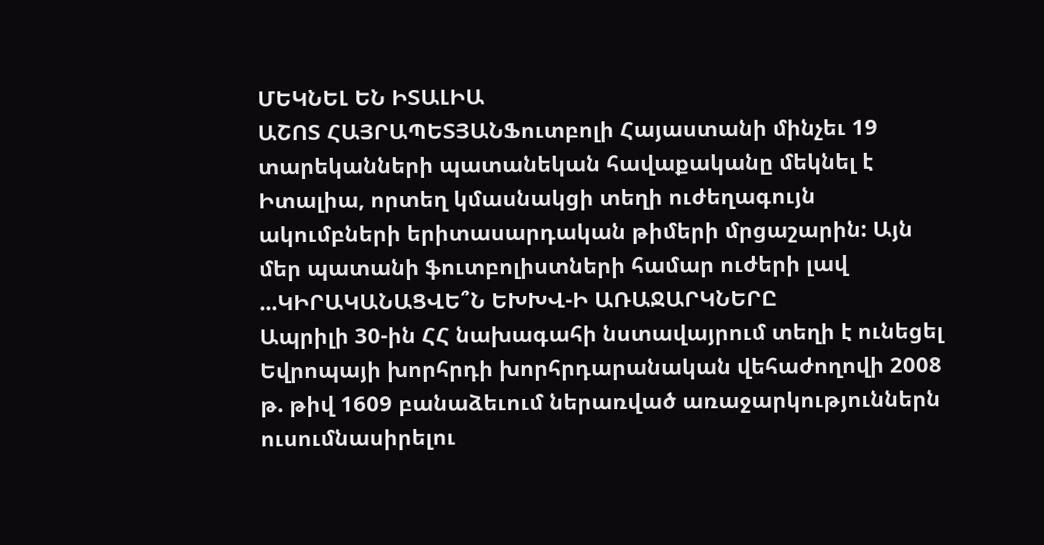ՄԵԿՆԵԼ ԵՆ ԻՏԱԼԻԱ
ԱՇՈՏ ՀԱՅՐԱՊԵՏՅԱՆՖուտբոլի Հայաստանի մինչեւ 19 տարեկանների պատանեկան հավաքականը մեկնել է Իտալիա, որտեղ կմասնակցի տեղի ուժեղագույն ակումբների երիտասարդական թիմերի մրցաշարին: Այն մեր պատանի ֆուտբոլիստների համար ուժերի լավ ...ԿԻՐԱԿԱՆԱՑՎԵ՞Ն ԵԽԽՎ-Ի ԱՌԱՋԱՐԿՆԵՐԸ
Ապրիլի 30-ին ՀՀ նախագահի նստավայրում տեղի է ունեցել Եվրոպայի խորհրդի խորհրդարանական վեհաժողովի 2008 թ. թիվ 1609 բանաձեւում ներառված առաջարկություններն ուսումնասիրելու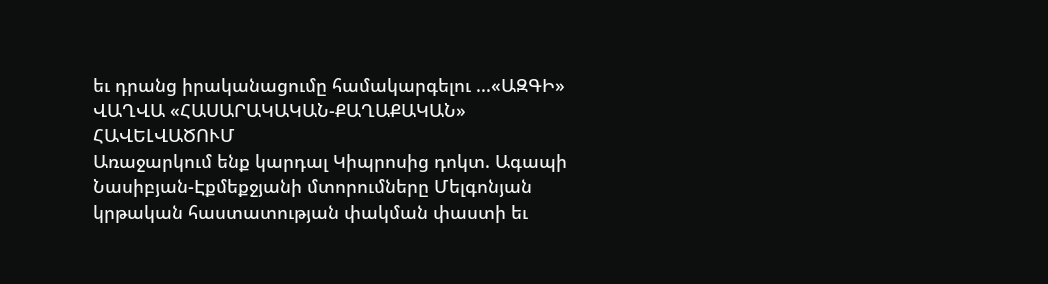եւ դրանց իրականացումը համակարգելու ...«ԱԶԳԻ» ՎԱՂՎԱ «ՀԱՍԱՐԱԿԱԿԱՆ-ՔԱՂԱՔԱԿԱՆ» ՀԱՎԵԼՎԱԾՈՒՄ
Առաջարկում ենք կարդալ Կիպրոսից դոկտ. Ագապի Նասիբյան-Էքմեքջյանի մտորումները Մելգոնյան կրթական հաստատության փակման փաստի եւ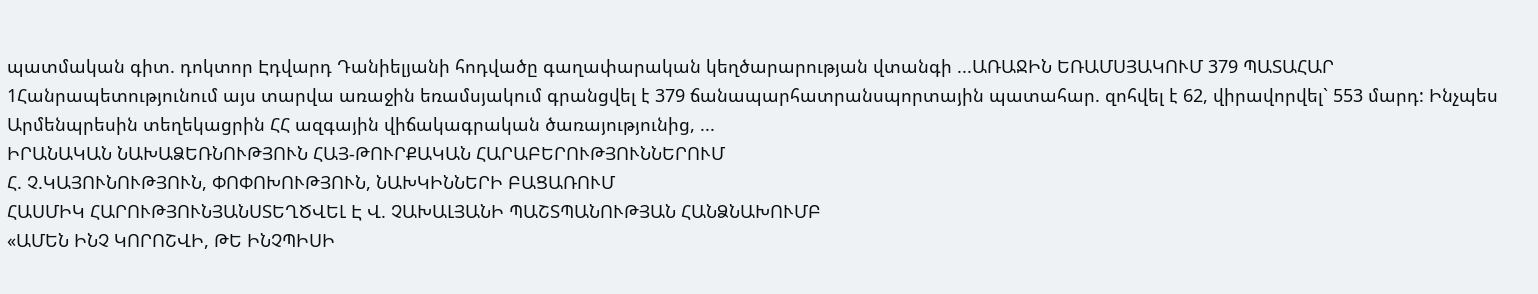պատմական գիտ. դոկտոր Էդվարդ Դանիելյանի հոդվածը գաղափարական կեղծարարության վտանգի ...ԱՌԱՋԻՆ ԵՌԱՄՍՅԱԿՈՒՄ 379 ՊԱՏԱՀԱՐ
1Հանրապետությունում այս տարվա առաջին եռամսյակում գրանցվել է 379 ճանապարհատրանսպորտային պատահար. զոհվել է 62, վիրավորվել` 553 մարդ: Ինչպես Արմենպրեսին տեղեկացրին ՀՀ ազգային վիճակագրական ծառայությունից, ...
ԻՐԱՆԱԿԱՆ ՆԱԽԱՁԵՌՆՈՒԹՅՈՒՆ ՀԱՅ-ԹՈՒՐՔԱԿԱՆ ՀԱՐԱԲԵՐՈՒԹՅՈՒՆՆԵՐՈՒՄ
Հ. Չ.ԿԱՅՈՒՆՈՒԹՅՈՒՆ, ՓՈՓՈԽՈՒԹՅՈՒՆ, ՆԱԽԿԻՆՆԵՐԻ ԲԱՑԱՌՈՒՄ
ՀԱՍՄԻԿ ՀԱՐՈՒԹՅՈՒՆՅԱՆՍՏԵՂԾՎԵԼ Է Վ. ՉԱԽԱԼՅԱՆԻ ՊԱՇՏՊԱՆՈՒԹՅԱՆ ՀԱՆՁՆԱԽՈՒՄԲ
«ԱՄԵՆ ԻՆՉ ԿՈՐՈՇՎԻ, ԹԵ ԻՆՉՊԻՍԻ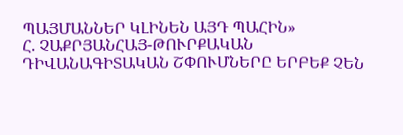ՊԱՅՄԱՆՆԵՐ ԿԼԻՆԵՆ ԱՅԴ ՊԱՀԻՆ»
Հ. ՉԱՔՐՅԱՆՀԱՅ-ԹՈՒՐՔԱԿԱՆ ԴԻՎԱՆԱԳԻՏԱԿԱՆ ՇՓՈՒՄՆԵՐԸ ԵՐԲԵՔ ՉԵՆ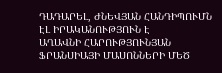ԴԱԴԱՐԵԼ, ԺՆԵՎՅԱՆ ՀԱՆԴԻՊՈՒՄՆ ԷԼ ԻՐԱԿԱՆՈՒԹՅՈՒՆ Է
ԱՂԱՎՆԻ ՀԱՐՈՒԹՅՈՒՆՅԱՆ
ՖՐԱՆՍԻԱՅԻ ՄԱՍՈՆՆԵՐԻ ՄԵԾ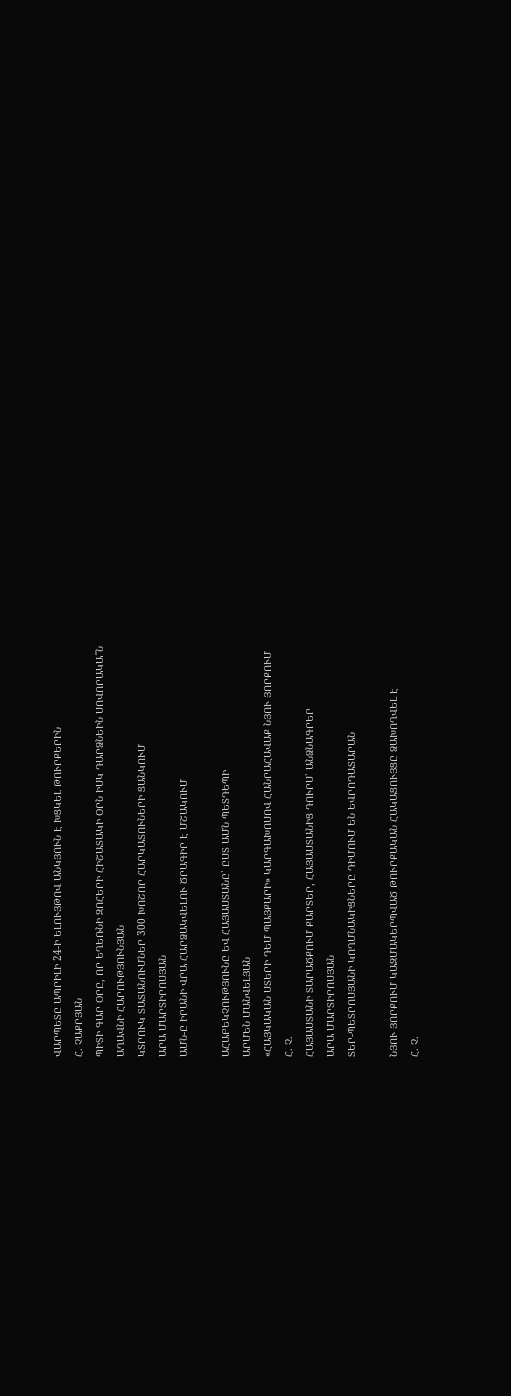ՎԱՐՊԵՏԸ ԱՊՐԻԼԻ 24-Ի ԵԼՈՒՅԹՈՎ ԱՆԿՅՈՒՆ Է ԽՑԿԵԼ ԹՈՒՐՔԵՐԻՆ
Հ. ՉԱՔՐՅԱՆ
ՊԻՏԻ ԳԱՐ ՕՐԸ, ՈՐ ԵՂԵՌՆԻ ԶՈՀԵՐԻ ՀԻՇԱՏԱԿԻ ՕՐՆ ԻՍԿ ԴԱՐՁՆԵԻՆ ՍՈՎՈՐԱԿԱ՞Ն
ԱՂԱՎՆԻ ՀԱՐՈՒԹՅՈՒՆՅԱՆ
ԿՏՐՈՒԿ ՏԱՏԱՆՈՒՄՆԵՐ 300 ԽՈՇՈՐ ՀԱՐԿԱՏՈՒՆԵՐԻ ՑԱՆԿՈՒՄ
ԱՐԱ ՄԱՐՏԻՐՈՍՅԱՆ
ԱՄՆ-Ը ԻՐԱՆԻ ՎՐԱ ՀԱՐՁԱԿՎԵԼՈՒ ԾՐԱԳԻՐ Է ՄՇԱԿՈՒՄ

ԱՀԱԲԵԿՉՈՒԹՅՈՒՆԸ ԵՎ ՀԱՅԱՍՏԱՆԸ՝ ԸՍՏ ԱՄՆ ՊԵՏԴԵՊԻ
ԱՐՄԵՆ ՄԱՆՎԵԼՅԱՆ
«ՀԱՅԿԱԿԱՆ ՍՏԵՐԻ ԴԵՄ ՊԱՅՔԱՐԻ» ԿԱՐԳԱԽՈՍՈՎ ՀԱՆՐԱՀԱՎԱՔ ՆՅՈՒ ՅՈՐՔՈՒՄ
Հ. Չ.
ՀԱՅԱՍՏԱՆԻ ՏԱՐԱԾՔՈՒՄ ՔԱՐՏԵՐ, ՀԱՅԱՍՏԱՆԻՑ ԴՈՒՐՍ՝ ԱՆՁՆԱԳՐԵՐ
ԱՐԱ ՄԱՐՏԻՐՈՍՅԱՆ
ՏԵՐ-ՊԵՏՐՈՍՅԱՆԻ ԿՈՂՄՆԱԿԻՑՆԵՐԸ ԴԻՄՈՒՄ ԵՆ ԵՎՐՈԴԱՏԱՐԱՆ

ՆՅՈՒ ՅՈՐՔՈՒՄ ԿԱԶՄԱԿԵՐՊՎԱԾ ԹՈՒՐՔԱԿԱՆ ՀԱԿԱՑՈՒՅՑԸ ՁԱԽՈՂՎԵԼ Է
Հ. Չ.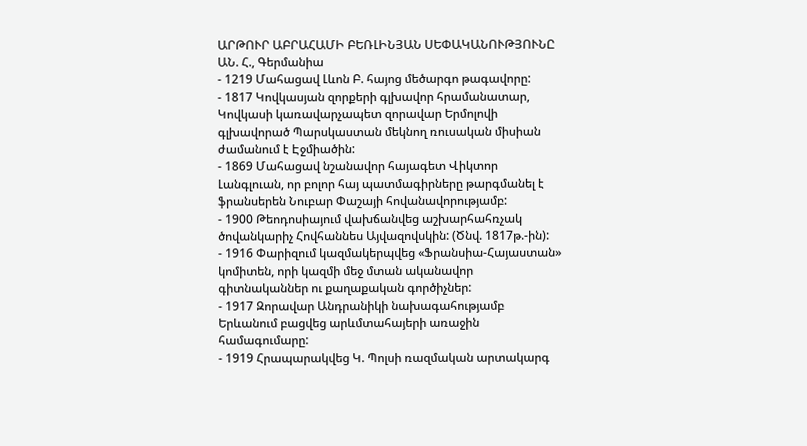ԱՐԹՈՒՐ ԱԲՐԱՀԱՄԻ ԲԵՌԼԻՆՅԱՆ ՍԵՓԱԿԱՆՈՒԹՅՈՒՆԸ
ԱՆ. Հ., Գերմանիա
- 1219 Մահացավ Լևոն Բ. հայոց մեծարգո թագավորը:
- 1817 Կովկասյան զորքերի գլխավոր հրամանատար, Կովկասի կառավարչապետ զորավար Երմոլովի գլխավորած Պարսկաստան մեկնող ռուսական միսիան ժամանում է Էջմիածին:
- 1869 Մահացավ նշանավոր հայագետ Վիկտոր Լանգլուան, որ բոլոր հայ պատմագիրները թարգմանել է ֆրանսերեն Նուբար Փաշայի հովանավորությամբ:
- 1900 Թեոդոսիայում վախճանվեց աշխարհահռչակ ծովանկարիչ Հովհաննես Այվազովսկին: (Ծնվ. 1817թ.-ին):
- 1916 Փարիզում կազմակերպվեց «Ֆրանսիա-Հայաստան» կոմիտեն, որի կազմի մեջ մտան ականավոր գիտնականներ ու քաղաքական գործիչներ:
- 1917 Զորավար Անդրանիկի նախագահությամբ Երևանում բացվեց արևմտահայերի առաջին համագումարը:
- 1919 Հրապարակվեց Կ. Պոլսի ռազմական արտակարգ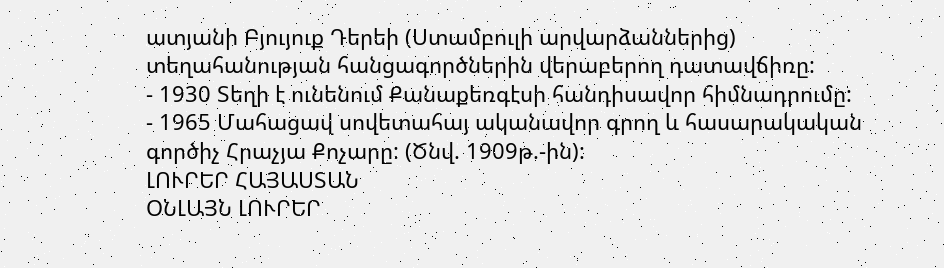ատյանի Բյույուք Դերեի (Ստամբուլի արվարձաններից) տեղահանության հանցագործներին վերաբերող դատավճիռը:
- 1930 Տեղի է ունենում Քանաքեռգէսի հանդիսավոր հիմնադրումը:
- 1965 Մահացավ սովետահայ ականավոր գրող և հասարակական գործիչ Հրաչյա Քոչարը: (Ծնվ. 1909թ.-ին):
ԼՈՒՐԵՐ ՀԱՅԱՍՏԱՆ
ՕՆԼԱՅՆ ԼՈՒՐԵՐ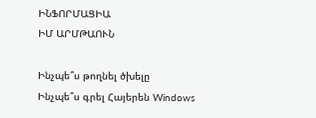ԻՆՖՈՐՄԱՑԻԱ
ԻՄ ԱՐՄԹԱՈՒՆ

Ինչպե՞ս թողնել ծխելը
Ինչպե՞ս գրել Հայերեն Windows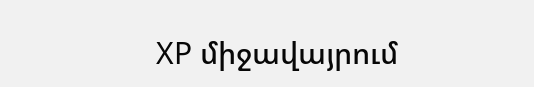XP միջավայրում